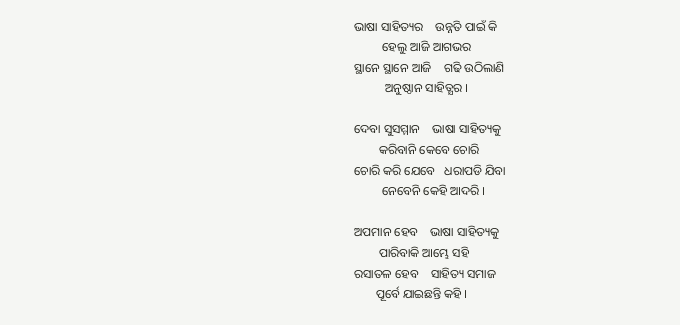ଭାଷା ସାହିତ୍ୟର    ଉନ୍ନତି ପାଇଁ କି
         ହେଲୁ ଆଜି ଆଗଭର
ସ୍ଥାନେ ସ୍ଥାନେ ଆଜି    ଗଢି ଉଠିଲାଣି
          ଅନୁଷ୍ଠାନ ସାହିତ୍ଯର ।

ଦେବା ସୁସମ୍ମାନ    ଭାଷା ସାହିତ୍ୟକୁ
        କରିବାନି କେବେ ଚୋରି
ଚୋରି କରି ଯେବେ   ଧରାପଡି ଯିବା
         ନେବେନି କେହି ଆଦରି ।

ଅପମାନ ହେବ    ଭାଷା ସାହିତ୍ୟକୁ
        ପାରିବାକି ଆମ୍ଭେ ସହି
ରସାତଳ ହେବ    ସାହିତ୍ୟ ସମାଜ
       ପୂର୍ବେ ଯାଇଛନ୍ତି କହି ।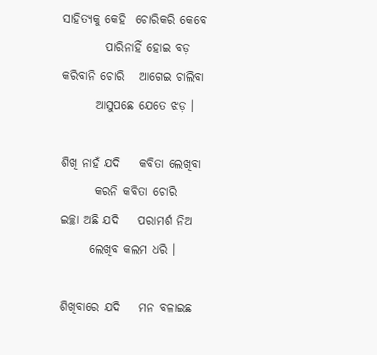ସାହିତ୍ୟକୁ କେହି  ଚୋରିକରି କେବେ
         ପାରିନାହିଁ ହୋଇ ବଡ଼
କରିବାନି ଚୋରି   ଆଗେଇ ଚାଲିବା
       ଆସୁପଛେ ଯେତେ ଝଡ଼ ।

ଶିଖି ନାହଁ ଯଦି    କବିତା ଲେଖିବା
       କରନି କବିତା ଚୋରି
ଇଚ୍ଛା ଅଛି ଯଦି    ପରାମର୍ଶ ନିଅ
      ଲେଖିବ କଲମ ଧରି ।

ଶିଖିବାରେ ଯଦି    ମନ ବଳାଇଛ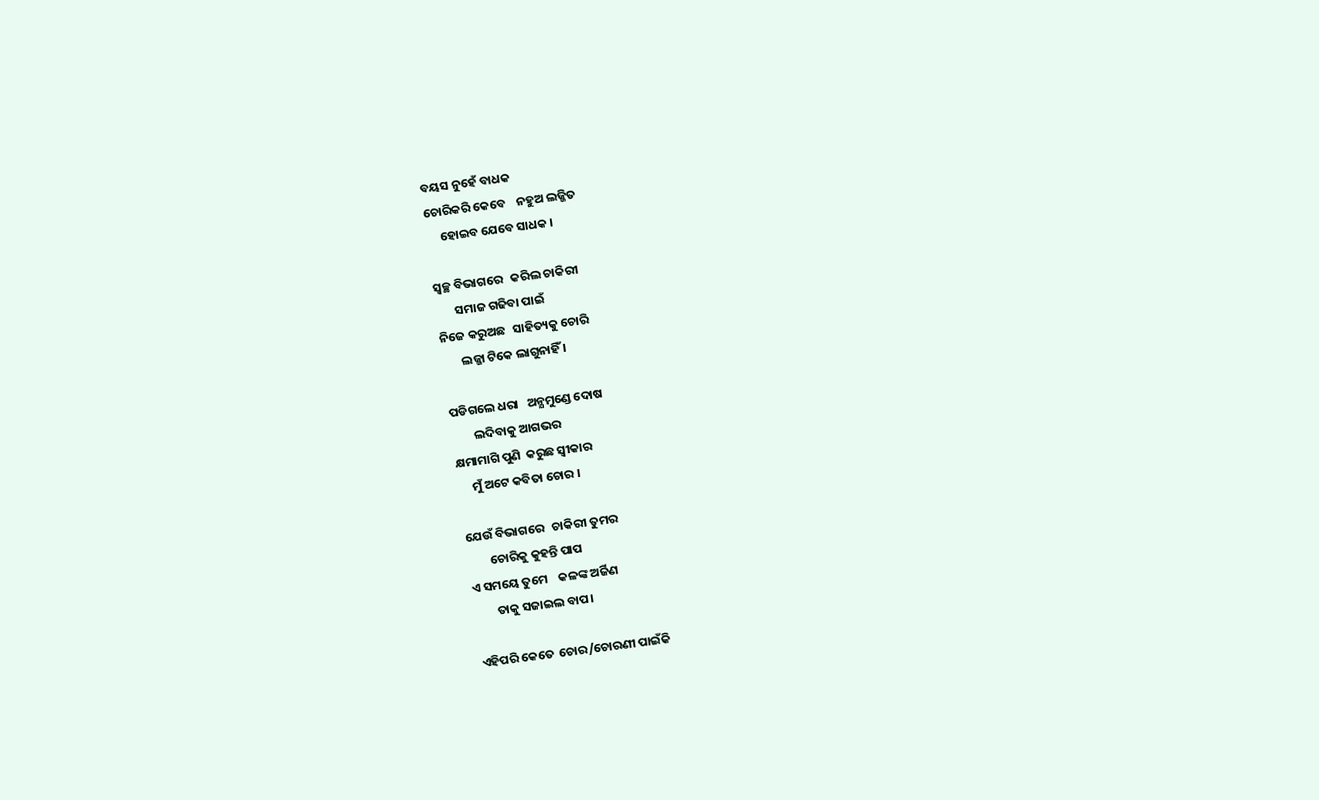ବୟସ ନୁହେଁ ବାଧକ
ଚୋରିକରି କେବେ    ନହୁଅ ଲଜ୍ଜିତ
     ହୋଇବ ଯେବେ ସାଧକ ।

ସ୍ୱଚ୍ଛ ବିଭାଗରେ   କରିଲ ଚାକିରୀ
       ସମାଜ ଗଢିବା ପାଇଁ
ନିଜେ କରୁଅଛ   ସାହିତ୍ୟକୁ ଚୋରି
       ଲଜ୍ଜା ଟିକେ ଲାଗୁନାହିଁ ।

ପଡିଗଲେ ଧରା   ଅନ୍ଯମୁଣ୍ଡେ ଦୋଷ
        ଲଦିବାକୁ ଆଗଭର
କ୍ଷମାମାଗି ପୁଣି  କରୁଛ ସ୍ବୀକାର
     ମୁଁ ଅଟେ କବିତା ଚୋର ।

ଯେଉଁ ବିଭାଗରେ   ଚାକିରୀ ତୁମର
        ଚୋରିକୁ କୁହନ୍ତି ପାପ
ଏ ସମୟେ ତୁମେ    କଳଙ୍କ ଅର୍ଜିଣ
        ତାକୁ ସଜାଇଲ ବାପ।

ଏହିପରି କେତେ  ଚୋର/ଚୋରଣୀ ପାଇଁକି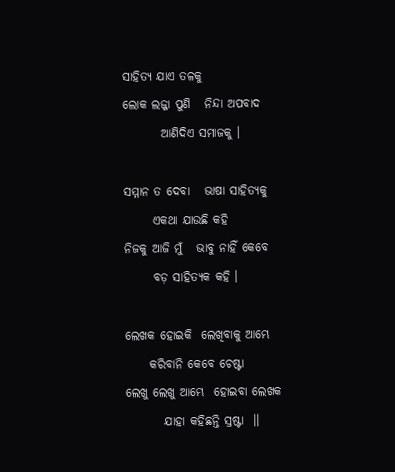ସାହିତ୍ୟ ଯାଏ ତଳକୁ
ଲୋକ ଲଜ୍ଜା ପୁଣି   ନିନ୍ଦା ଅପବାଦ
        ଆଣିଦିଏ ସମାଜକୁ ।

ସମ୍ମାନ ତ ଦେବା   ଭାଷା ସାହିତ୍ୟକୁ
      ଏକଥା ଯାଉଛି କହି
ନିଜକୁ ଆଜି ମୁଁ   ଭାବୁ ନାହିଁ କେବେ
      ବଡ଼ ସାହିତ୍ୟକ କହି ।

ଲେଖକ ହୋଇକି  ଲେଖିବାକୁ ଆମ୍ଭେ
     କରିବାନି କେବେ ଚେଷ୍ଟା
ଲେଖୁ ଲେଖୁ ଆମ୍ଭେ  ହୋଇବା ଲେଖକ
        ଯାହା କହିଛନ୍ତି ସ୍ରଷ୍ଟା  ।।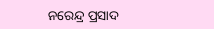ନରେନ୍ଦ୍ର ପ୍ରସାଦ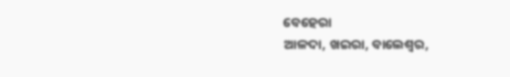ବେହେରା
ଆଳଦା, ଖଇରା, ବାଲେଶ୍ବର,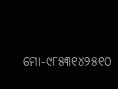ମୋ-୯୮୫୩୧୪୨୫୧୦